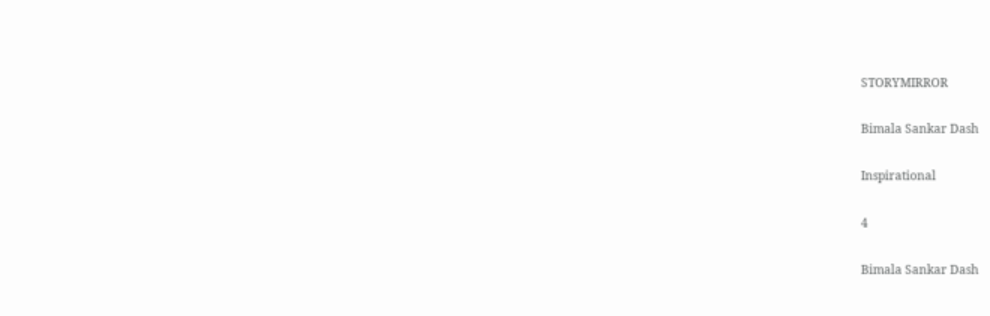STORYMIRROR

Bimala Sankar Dash

Inspirational

4

Bimala Sankar Dash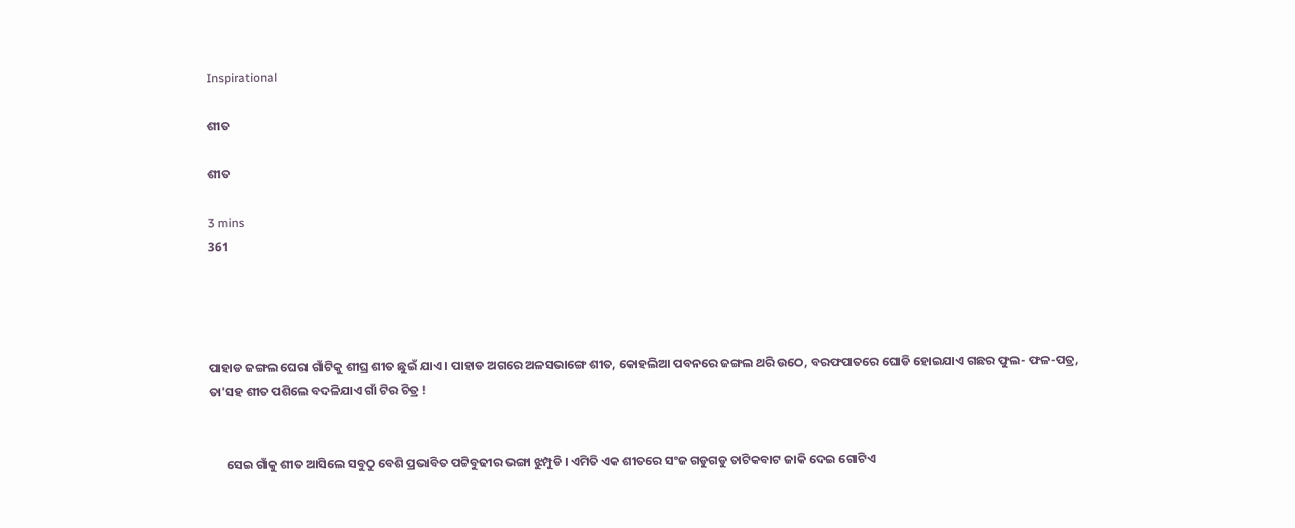Inspirational

ଶୀତ

ଶୀତ

3 mins
361




ପାହାଡ ଜଙ୍ଗଲ ଘେରା ଗାଁଟିକୁ ଶୀଘ୍ର ଶୀତ ଛୁଇଁ ଯାଏ । ପାହାଡ ଅଗରେ ଅଳସଭାଙ୍ଗେ ଶୀତ, କୋହଲିଆ ପବନରେ ଜଙ୍ଗଲ ଥରି ଉଠେ, ବରଫପାତରେ ଘୋଡି ହୋଇଯାଏ ଗଛର ଫୁଲ- ଫଳ-ପତ୍ର, ତା'ସହ ଶୀତ ପଶିଲେ ବଦଳିଯାଏ ଗାଁ ଟିର ଚିତ୍ର !


      ସେଇ ଗାଁକୁ ଶୀତ ଆସିଲେ ସବୁଠୁ ବେଶି ପ୍ରଭାବିତ ପଟ୍ଟିବୁଢୀର ଭଙ୍ଗା ଝୁମ୍ପୁଡି । ଏମିତି ଏକ ଶୀତରେ ସଂଜ ଗଡୁଗଡୁ ତାଟିକବାଟ ଜାକି ଦେଇ ଗୋଟିଏ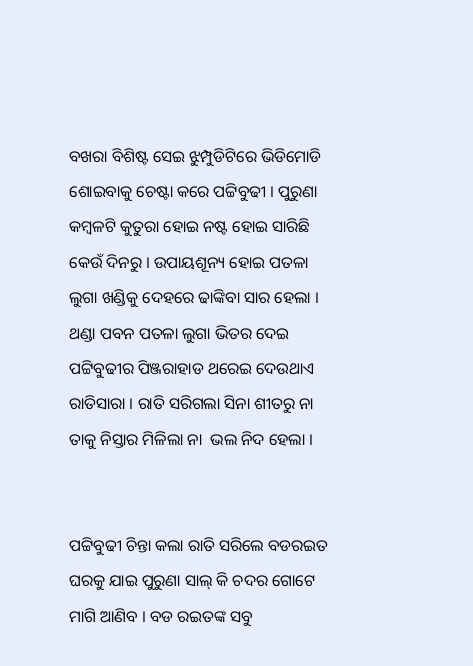ବଖରା ବିଶିଷ୍ଟ ସେଇ ଝୁମ୍ପୁଡିଟିରେ ଭିଡିମୋଡି ଶୋଇବାକୁ ଚେଷ୍ଟା କରେ ପଟ୍ଟିବୁଢୀ । ପୁରୁଣା କମ୍ବଳଟି କୁତୁରା ହୋଇ ନଷ୍ଟ ହୋଇ ସାରିଛି କେଉଁ ଦିନରୁ । ଉପାୟଶୂନ୍ୟ ହୋଇ ପତଳା ଲୁଗା ଖଣ୍ଡିକୁ ଦେହରେ ଢାଙ୍କିବା ସାର ହେଲା । ଥଣ୍ଡା ପବନ ପତଳା ଲୁଗା ଭିତର ଦେଇ ପଟ୍ଟିବୁଢୀର ପିଞ୍ଜରାହାଡ ଥରେଇ ଦେଉଥାଏ ରାତିସାରା । ରାତି ସରିଗଲା ସିନା ଶୀତରୁ ନା ତାକୁ ନିସ୍ତାର ମିଳିଲା ନା  ଭଲ ନିଦ ହେଲା ।


ପଟ୍ଟିବୁଢୀ ଚିନ୍ତା କଲା ରାତି ସରିଲେ ବଡରଇତ ଘରକୁ ଯାଇ ପୁରୁଣା ସାଲ୍ କି ଚଦର ଗୋଟେ ମାଗି ଆଣିବ । ବଡ ରଇତଙ୍କ ସବୁ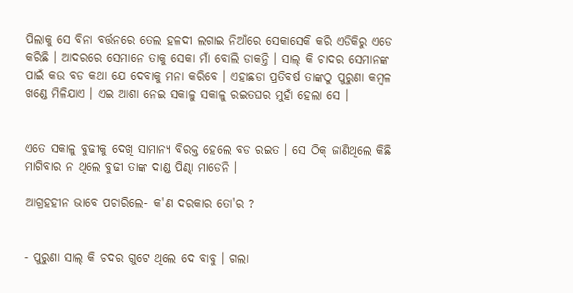ପିଲାକୁ ସେ ବିନା ବର୍ତ୍ତନରେ ତେଲ ହଳଦୀ ଲଗାଇ ନିଆଁରେ ସେକାସେକି କରି ଏଡିକିରୁ ଏଡେ କରିଛି । ଆଦରରେ ସେମାନେ ତାକୁ ସେକା ମାଁ ବୋଲି ଡାକନ୍ତି । ସାଲ୍ କି ଚାଦର ସେମାନଙ୍କ ପାଇଁ କଉ ବଡ କଥା ଯେ ଦେବାକୁ ମନା କରିବେ । ଏହାଛଡା ପ୍ରତିବର୍ଷ ତାଙ୍କଠୁ ପୁରୁଣା କମ୍ବଳ ଖଣ୍ଡେ ମିଳିଯାଏ । ଏଇ ଆଶା ନେଇ ସକାଳୁ ସକାଳୁ ରଇତଘର ମୁହାଁ ହେଲା ସେ ।


ଏତେ ସକାଳୁ ବୁଢୀକୁ ଦେଖି ସାମାନ୍ୟ ବିରକ୍ତ ହେଲେ ବଡ ରଇତ । ସେ ଠିକ୍ ଜାଣିଥିଲେ କିଛି ମାଗିବାର ନ ଥିଲେ ବୁଢୀ ତାଙ୍କ ଦାଣ୍ଡ ପିଣ୍ଢା ମାଡେନି ।

ଆଗ୍ରହହୀନ ଭାବେ ପଚାରିଲେ- କ'ଣ ଦରକାର ତୋ'ର ?


- ପୁରୁଣା ସାଲ୍ କି ଚଦର ଗୁଟେ ଥିଲେ ଦେ ବାବୁ । ଗଲା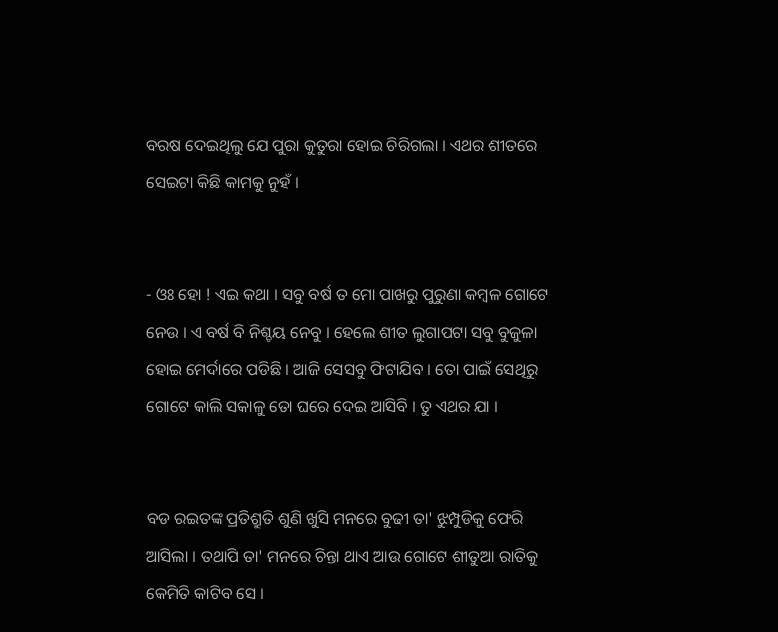ବରଷ ଦେଇଥିଲୁ ଯେ ପୁରା କୁତୁରା ହୋଇ ଚିରିଗଲା । ଏଥର ଶୀତରେ ସେଇଟା କିଛି କାମକୁ ନୁହଁ ।


- ଓଃ ହୋ ! ଏଇ କଥା । ସବୁ ବର୍ଷ ତ ମୋ ପାଖରୁ ପୁରୁଣା କମ୍ବଳ ଗୋଟେ ନେଉ । ଏ ବର୍ଷ ବି ନିଶ୍ଚୟ ନେବୁ । ହେଲେ ଶୀତ ଲୁଗାପଟା ସବୁ ବୁଜୁଳା ହୋଇ ମେର୍ଦାରେ ପଡିଛି । ଆଜି ସେସବୁ ଫିଟାଯିବ । ତୋ ପାଇଁ ସେଥିରୁ ଗୋଟେ କାଲି ସକାଳୁ ତୋ ଘରେ ଦେଇ ଆସିବି । ତୁ ଏଥର ଯା ।


ବଡ ରଇତଙ୍କ ପ୍ରତିଶ୍ରୁତି ଶୁଣି ଖୁସି ମନରେ ବୁଢୀ ତା' ଝୁମ୍ପୁଡିକୁ ଫେରି ଆସିଲା । ତଥାପି ତା' ମନରେ ଚିନ୍ତା ଥାଏ ଆଉ ଗୋଟେ ଶୀତୁଆ ରାତିକୁ କେମିତି କାଟିବ ସେ ।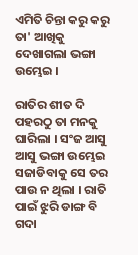ଏମିତି ଚିନ୍ତା କରୁ କରୁ ତା' ଆଖିକୁ ଦେଖାଗଲା ଭଙ୍ଗା ଉମ୍ଭେଇ ।

ରାତିର ଶୀତ ଦି ପହରଠୁ ତା ମନକୁ ଘାରିଲା । ସଂଜ ଆସୁ ଆସୁ ଭଙ୍ଗା ଉମ୍ଭେଇ ସଜାଡିବାକୁ ସେ ତର ପାଉ ନ ଥିଲା । ରାତି ପାଇଁ ଝୁରି ଡାଙ୍ଗ ବି ଗଦା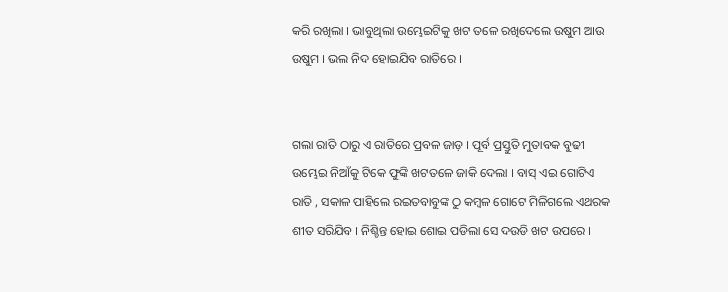କରି ରଖିଲା । ଭାବୁଥିଲା ଉମ୍ଭେଇଟିକୁ ଖଟ ତଳେ ରଖିଦେଲେ ଉଷୁମ ଆଉ ଉଷୁମ । ଭଲ ନିଦ ହୋଇଯିବ ରାତିରେ ।


ଗଲା ରାତି ଠାରୁ ଏ ରାତିରେ ପ୍ରବଳ ଜାଡ଼ । ପୂର୍ବ ପ୍ରସ୍ତୁତି ମୁତାବକ ବୁଢୀ ଉମ୍ଭେଇ ନିଆଁକୁ ଟିକେ ଫୁଙ୍କି ଖଟତଳେ ଜାକି ଦେଲା । ବାସ୍ ଏଇ ଗୋଟିଏ ରାତି , ସକାଳ ପାହିଲେ ରଇତବାବୁଙ୍କ ଠୁ କମ୍ବଳ ଗୋଟେ ମିଳିଗଲେ ଏଥରକ ଶୀତ ସରିଯିବ । ନିଶ୍ଚିନ୍ତ ହୋଇ ଶୋଇ ପଡିଲା ସେ ଦଉଡି ଖଟ ଉପରେ ।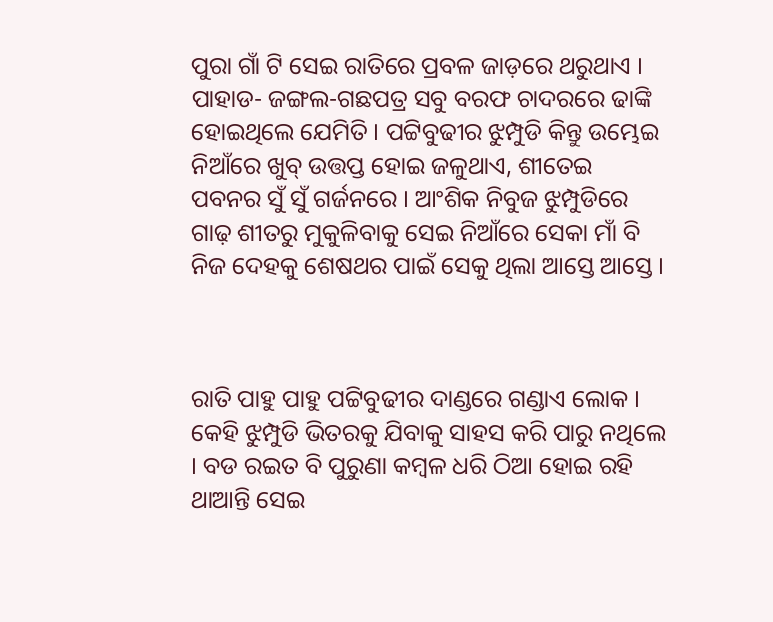ପୁରା ଗାଁ ଟି ସେଇ ରାତିରେ ପ୍ରବଳ ଜାଡ଼ରେ ଥରୁଥାଏ । ପାହାଡ- ଜଙ୍ଗଲ-ଗଛପତ୍ର ସବୁ ବରଫ ଚାଦରରେ ଢାଙ୍କି ହୋଇଥିଲେ ଯେମିତି । ପଟ୍ଟିବୁଢୀର ଝୁମ୍ପୁଡି କିନ୍ତୁ ଉମ୍ଭେଇ ନିଆଁରେ ଖୁବ୍ ଉତ୍ତପ୍ତ ହୋଇ ଜଳୁଥାଏ, ଶୀତେଇ ପବନର ସୁଁ ସୁଁ ଗର୍ଜନରେ । ଆଂଶିକ ନିବୁଜ ଝୁମ୍ପୁଡିରେ ଗାଢ଼ ଶୀତରୁ ମୁକୁଳିବାକୁ ସେଇ ନିଆଁରେ ସେକା ମାଁ ବି ନିଜ ଦେହକୁ ଶେଷଥର ପାଇଁ ସେକୁ ଥିଲା ଆସ୍ତେ ଆସ୍ତେ ।



ରାତି ପାହୁ ପାହୁ ପଟ୍ଟିବୁଢୀର ଦାଣ୍ଡରେ ଗଣ୍ଡାଏ ଲୋକ । କେହି ଝୁମ୍ପୁଡି ଭିତରକୁ ଯିବାକୁ ସାହସ କରି ପାରୁ ନଥିଲେ । ବଡ ରଇତ ବି ପୁରୁଣା କମ୍ବଳ ଧରି ଠିଆ ହୋଇ ରହି ଥାଆନ୍ତି ସେଇ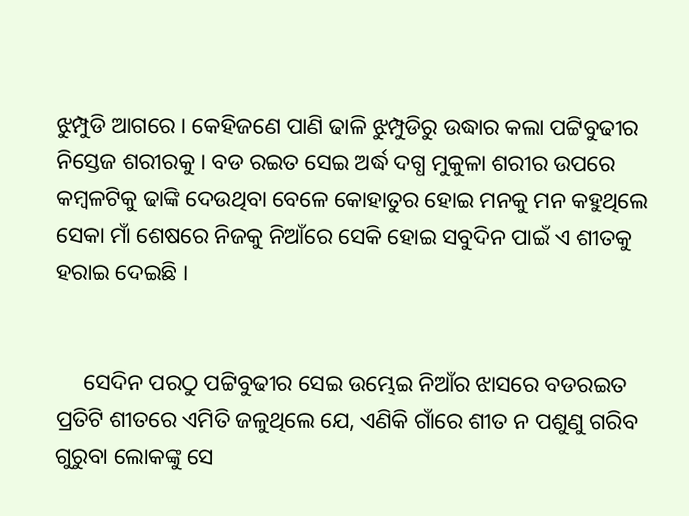ଝୁମ୍ପୁଡି ଆଗରେ । କେହିଜଣେ ପାଣି ଢାଳି ଝୁମ୍ପୁଡିରୁ ଉଦ୍ଧାର କଲା ପଟ୍ଟିବୁଢୀର ନିସ୍ତେଜ ଶରୀରକୁ । ବଡ ରଇତ ସେଇ ଅର୍ଦ୍ଧ ଦଗ୍ଧ ମୁକୁଳା ଶରୀର ଉପରେ କମ୍ବଳଟିକୁ ଢାଙ୍କି ଦେଉଥିବା ବେଳେ କୋହାତୁର ହୋଇ ମନକୁ ମନ କହୁଥିଲେ ସେକା ମାଁ ଶେଷରେ ନିଜକୁ ନିଆଁରେ ସେକି ହୋଇ ସବୁଦିନ ପାଇଁ ଏ ଶୀତକୁ ହରାଇ ଦେଇଛି ।


     ସେଦିନ ପରଠୁ ପଟ୍ଟିବୁଢୀର ସେଇ ଉମ୍ଭେଇ ନିଆଁର ଝାସରେ ବଡରଇତ ପ୍ରତିଟି ଶୀତରେ ଏମିତି ଜଳୁଥିଲେ ଯେ, ଏଣିକି ଗାଁରେ ଶୀତ ନ ପଶୁଣୁ ଗରିବ ଗୁରୁବା ଲୋକଙ୍କୁ ସେ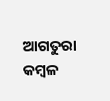ଆଗତୁରା କମ୍ବଳ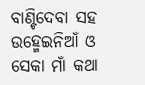ବାଣ୍ଟିଦେବା ସହ ଉହ୍ମେଇନିଆଁ ଓ ସେକା ମାଁ କଥା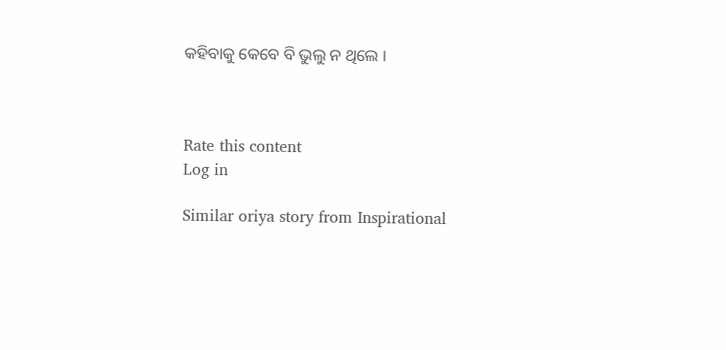କହିବାକୁ କେବେ ବି ଭୁଲୁ ନ ଥିଲେ ।



Rate this content
Log in

Similar oriya story from Inspirational